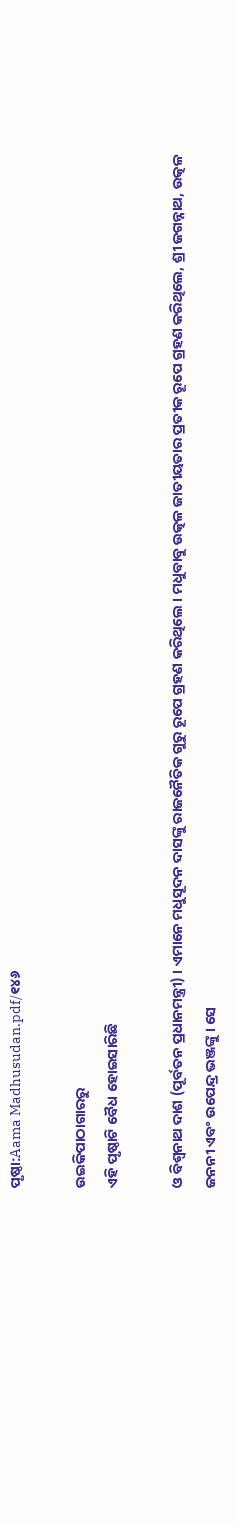ପୃଷ୍ଠା:Aama Madhusudan.pdf/୧୪୬

ଉଇକିପାଠାଗାର‌ରୁ
ଏହି ପୃଷ୍ଠାଟି ବୈଧ ହୋଇସାରିଛି

ଓ ବିଶ୍ୱନାଥ ଦାଶ (ପୂର୍ବତନ ପ୍ରଧାନମନ୍ତ୍ରୀ) । ଏମାନେ ମଧୁସୂଦନ ଦାସଙ୍କୁ ରାଜନୈତିକ ଗୁରୁ ରୂପେ ଗ୍ରହଣ କରିଥିଲେ । ମଧୁବାବୁ ଉତ୍କଳ ଜାତୀୟତାର ପ୍ରତୀକ ରୂପେ ଗ୍ରହଣ କରିଥିଲେ, ଶ୍ରୀ ଜଗନ୍ନାଥ, ଉତ୍କଳ ଜନନୀ ଏବଂ ଉପେନ୍ଦ୍ର ଭଞ୍ଜଙ୍କୁ । ସେ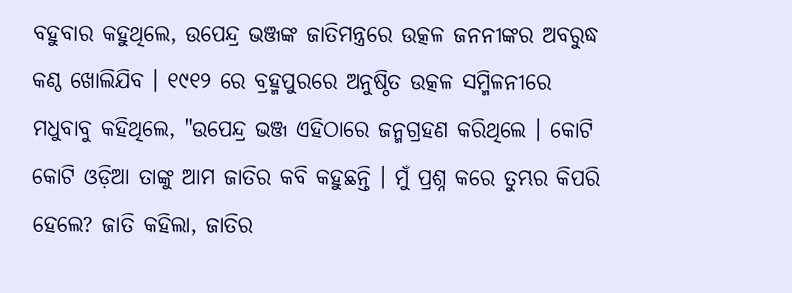ବହୁବାର କହୁଥିଲେ, ଉପେନ୍ଦ୍ର ଭଞ୍ଜଙ୍କ ଜାତିମନ୍ତ୍ରରେ ଉତ୍କଳ ଜନନୀଙ୍କର ଅବରୁଦ୍ଧ କଣ୍ଠ ଖୋଲିଯିବ । ୧୯୧୨ ରେ ବ୍ରହ୍ମପୁରରେ ଅନୁଷ୍ଠିତ ଉତ୍କଳ ସମ୍ମିଳନୀରେ ମଧୁବାବୁ କହିଥିଲେ, "ଉପେନ୍ଦ୍ର ଭଞ୍ଜ ଏହିଠାରେ ଜନ୍ମଗ୍ରହଣ କରିଥିଲେ । କୋଟି କୋଟି ଓଡ଼ିଆ ତାଙ୍କୁ ଆମ ଜାତିର କବି କହୁଛନ୍ତି । ମୁଁ ପ୍ରଶ୍ନ କରେ ତୁମ୍ଭର କିପରି ହେଲେ? ଜାତି କହିଲା, ଜାତିର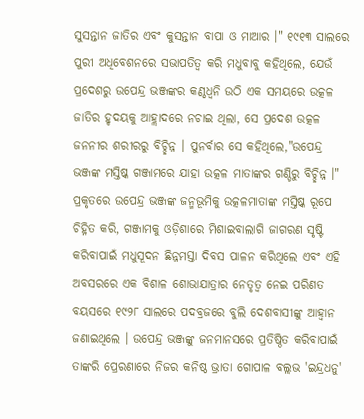ସୁସନ୍ତାନ ଜାତିର ଏବଂ କୁସନ୍ତାନ ବାପା ଓ ମାଆର ।" ୧୯୧୩ ସାଲରେ ପୁରୀ ଅଧିବେଶନରେ ସଭାପତିତ୍ୱ କରି ମଧୁବାବୁ କହିଥିଲେ, ଯେଉଁ ପ୍ରଦେଶରୁ ଉପେନ୍ଦ୍ର ଭଞ୍ଜଙ୍କର କଣ୍ଠଧ୍ୱନି ଉଠି ଏକ ସମୟରେ ଉତ୍କଳ ଜାତିର ହୃଦୟକୁ ଆହ୍ଲାଦରେ ନଚାଇ ଥିଲା, ସେ ପ୍ରଦେଶ ଉତ୍କଳ ଜନନୀର ଶରୀରରୁ ବିଚ୍ଛିନ୍ନ । ପୁନର୍ବାର ସେ କହିଥିଲେ,"ଉପେନ୍ଦ୍ର ଭଞ୍ଜଙ୍କ ମସ୍ତିଷ୍କ ଗଞ୍ଜାମରେ ଯାହା ଉତ୍କଳ ମାତାଙ୍କର ଗଣ୍ଡିରୁ ବିଚ୍ଛିନ୍ନ ।" ପ୍ରକୃତରେ ଉପେନ୍ଦ୍ର ଭଞ୍ଜଙ୍କ ଜନ୍ମଭୂମିକୁ ଉତ୍କଳମାତାଙ୍କ ମସ୍ତିଷ୍କ ରୂପେ ଚିହ୍ନିତ କରି, ଗଞ୍ଜାମକୁ ଓଡ଼ିଶାରେ ମିଶାଇବାଲାଗି ଜାଗରଣ ସୃଷ୍ଟି କରିବାପାଇଁ ମଧୁସୂଦନ ଛିନ୍ନମସ୍ତା ଦିବସ ପାଳନ କରିଥିଲେ ଏବଂ ଏହି ଅବସରରେ ଏକ ବିଶାଳ ଶୋଭାଯାତ୍ରାର ନେତୃତ୍ୱ ନେଇ ପରିଣତ ବୟସରେ ୧୯୨୮ ସାଲରେ ପଦବ୍ରଜରେ ବୁଲି ଦେଶବାସୀଙ୍କୁ ଆହ୍ୱାନ ଜଣାଇଥିଲେ । ଉପେନ୍ଦ୍ର ଭଞ୍ଜଙ୍କୁ ଜନମାନସରେ ପ୍ରତିଷ୍ଠିତ କରିବାପାଇଁ ତାଙ୍କରି ପ୍ରେରଣାରେ ନିଜର କନିଷ୍ଠ ଭ୍ରାତା ଗୋପାଳ ବଲ୍ଲଭ 'ଇନ୍ଦ୍ରଧନୁ'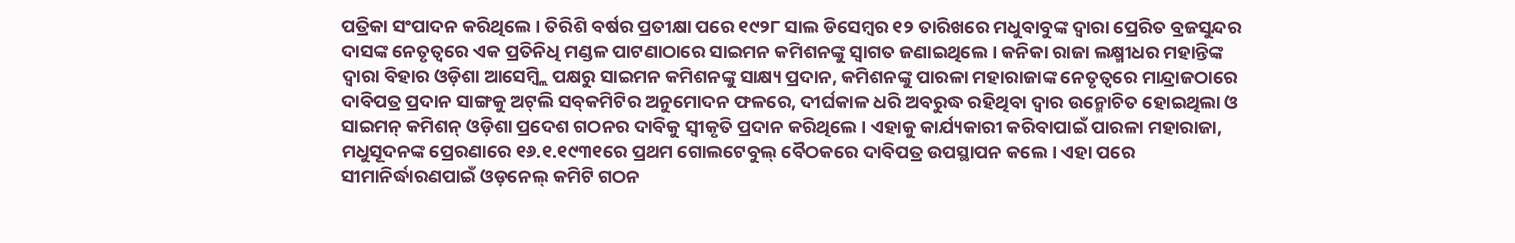ପତ୍ରିକା ସଂପାଦନ କରିଥିଲେ । ତିରିଶି ବର୍ଷର ପ୍ରତୀକ୍ଷା ପରେ ୧୯୨୮ ସାଲ ଡିସେମ୍ବର ୧୨ ତାରିଖରେ ମଧୁବାବୁଙ୍କ ଦ୍ୱାରା ପ୍ରେରିତ ବ୍ରଜସୁନ୍ଦର ଦାସଙ୍କ ନେତୃତ୍ୱରେ ଏକ ପ୍ରତିନିଧି ମଣ୍ଡଳ ପାଟଣାଠାରେ ସାଇମନ କମିଶନଙ୍କୁ ସ୍ୱାଗତ ଜଣାଇଥିଲେ । କନିକା ରାଜା ଲକ୍ଷ୍ମୀଧର ମହାନ୍ତିଙ୍କ ଦ୍ୱାରା ବିହାର ଓଡ଼ିଶା ଆସେମ୍ବ୍ଲି ପକ୍ଷରୁ ସାଇମନ କମିଶନଙ୍କୁ ସାକ୍ଷ୍ୟ ପ୍ରଦାନ, କମିଶନଙ୍କୁ ପାରଳା ମହାରାଜାଙ୍କ ନେତୃତ୍ୱରେ ମାନ୍ଦ୍ରାଜଠାରେ ଦାବିପତ୍ର ପ୍ରଦାନ ସାଙ୍ଗକୁ ଅଟ୍‍ଲି ସବ୍‍କମିଟିର ଅନୁମୋଦନ ଫଳରେ, ଦୀର୍ଘକାଳ ଧରି ଅବରୁଦ୍ଧ ରହିଥିବା ଦ୍ୱାର ଉନ୍ମୋଚିତ ହୋଇଥିଲା ଓ ସାଇମନ୍‍ କମିଶନ୍‍ ଓଡ଼ିଶା ପ୍ରଦେଶ ଗଠନର ଦାବିକୁ ସ୍ୱୀକୃତି ପ୍ରଦାନ କରିଥିଲେ । ଏହାକୁ କାର୍ଯ୍ୟକାରୀ କରିବାପାଇଁ ପାରଳା ମହାରାଜା, ମଧୁସୂଦନଙ୍କ ପ୍ରେରଣାରେ ୧୬.୧.୧୯୩୧ରେ ପ୍ରଥମ ଗୋଲଟେବୁଲ୍‍ ବୈଠକରେ ଦାବିପତ୍ର ଉପସ୍ଥାପନ କଲେ । ଏହା ପରେ ସୀମାନିର୍ଦ୍ଧାରଣପାଇଁ ଓଡ଼ନେଲ୍‍ କମିଟି ଗଠନ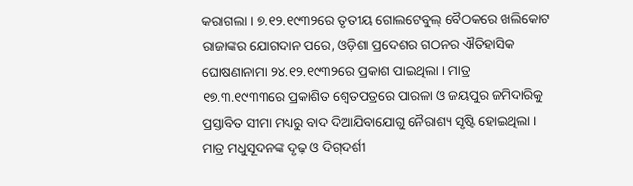କରାଗଲା । ୭.୧୨.୧୯୩୨ରେ ତୃତୀୟ ଗୋଲଟେବୁଲ୍‍ ବୈଠକରେ ଖଲିକୋଟ ରାଜାଙ୍କର ଯୋଗଦାନ ପରେ, ଓଡ଼ିଶା ପ୍ରଦେଶର ଗଠନର ଐତିହାସିକ ଘୋଷଣାନାମା ୨୪.୧୨.୧୯୩୨ରେ ପ୍ରକାଶ ପାଇଥିଲା । ମାତ୍ର ୧୭.୩.୧୯୩୩ରେ ପ୍ରକାଶିତ ଶ୍ୱେତପତ୍ରରେ ପାରଳା ଓ ଜୟପୁର ଜମିଦାରିକୁ ପ୍ରସ୍ତାବିତ ସୀମା ମଧ୍ୟରୁ ବାଦ ଦିଆଯିବାଯୋଗୁ ନୈରାଶ୍ୟ ସୃଷ୍ଟି ହୋଇଥିଲା । ମାତ୍ର ମଧୁସୂଦନଙ୍କ ଦୃଢ଼ ଓ ଦିଗ୍‍ଦର୍ଶୀ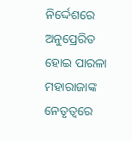ନିର୍ଦ୍ଦେଶରେ ଅନୁପ୍ରେରିତ ହୋଇ ପାରଳା ମହାରାଜାଙ୍କ ନେତୃତ୍ୱରେ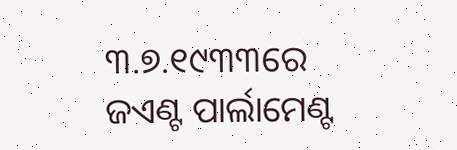୩.୭.୧୯୩୩ରେ ଜଏଣ୍ଟ ପାର୍ଲାମେଣ୍ଟ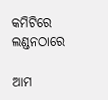କମିଟିରେ ଲଣ୍ଡନଠାରେ

ଆମ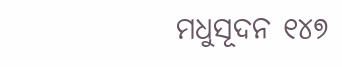ମଧୁସୂଦନ ୧୪୭